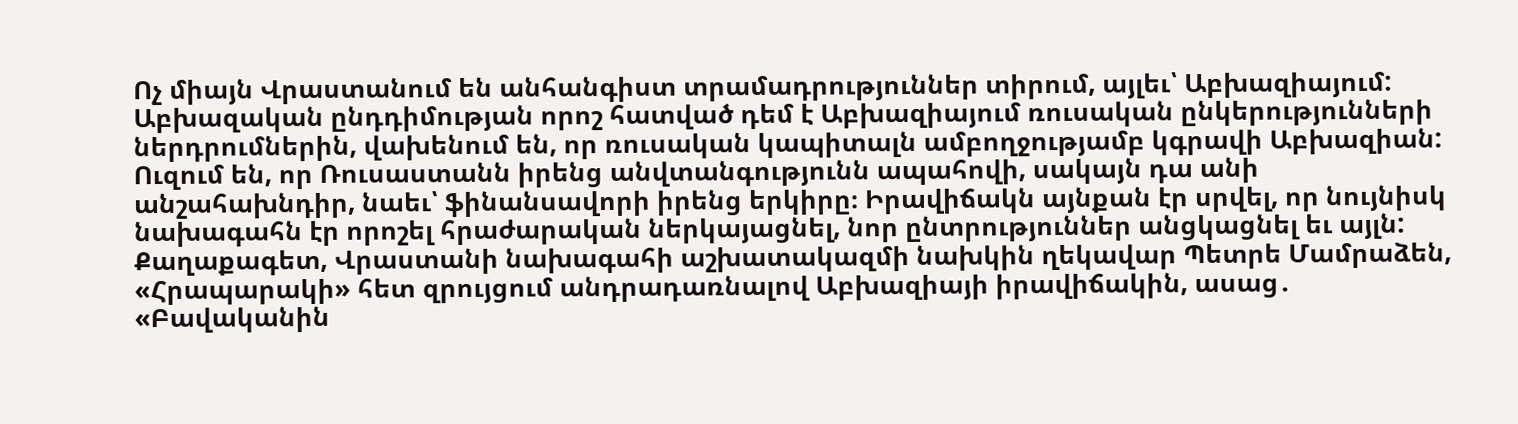Ոչ միայն Վրաստանում են անհանգիստ տրամադրություններ տիրում, այլեւ՝ Աբխազիայում: Աբխազական ընդդիմության որոշ հատված դեմ է Աբխազիայում ռուսական ընկերությունների ներդրումներին, վախենում են, որ ռուսական կապիտալն ամբողջությամբ կգրավի Աբխազիան: Ուզում են, որ Ռուսաստանն իրենց անվտանգությունն ապահովի, սակայն դա անի անշահախնդիր, նաեւ՝ ֆինանսավորի իրենց երկիրը։ Իրավիճակն այնքան էր սրվել, որ նույնիսկ նախագահն էր որոշել հրաժարական ներկայացնել, նոր ընտրություններ անցկացնել եւ այլն: Քաղաքագետ, Վրաստանի նախագահի աշխատակազմի նախկին ղեկավար Պետրե Մամրաձեն, «Հրապարակի» հետ զրույցում անդրադառնալով Աբխազիայի իրավիճակին, ասաց․ «Բավականին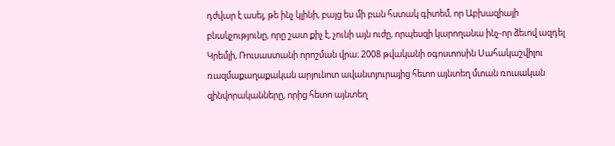դժվար է ասել, թե ինչ կլինի, բայց ես մի բան հստակ գիտեմ, որ Աբխազիայի բնակչությունը, որը շատ քիչ է, չունի այն ուժը, որպեսզի կարողանա ինչ-որ ձեւով ազդել Կրեմլի, Ռուսաստանի որոշման վրա։ 2008 թվականի օգոստոսին Սահակաշվիլու ռազմաքաղաքական արյունոտ ավանտյուրայից հետո այնտեղ մտան ռուսական զինվորականները, որից հետո այնտեղ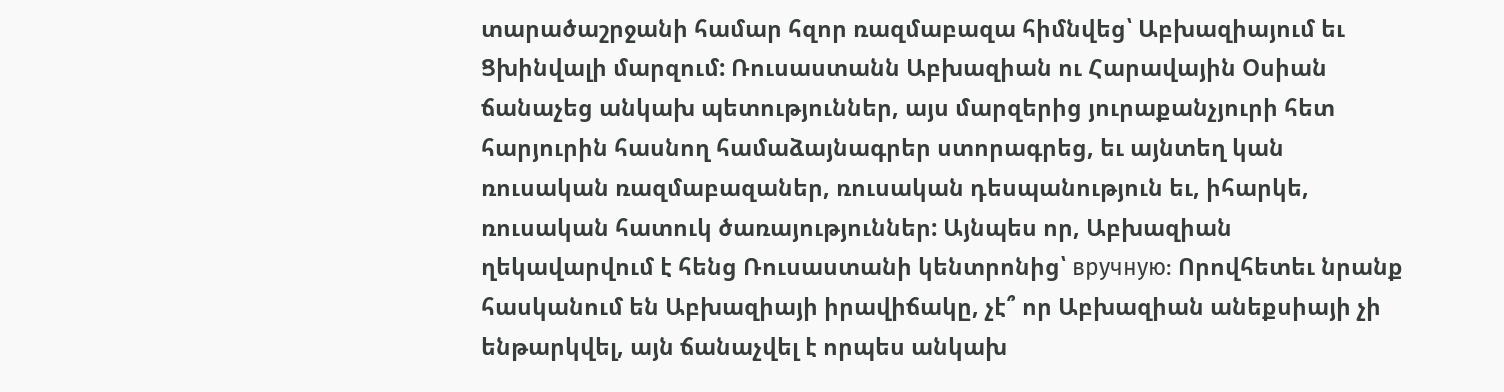տարածաշրջանի համար հզոր ռազմաբազա հիմնվեց՝ Աբխազիայում եւ Ցխինվալի մարզում: Ռուսաստանն Աբխազիան ու Հարավային Օսիան ճանաչեց անկախ պետություններ, այս մարզերից յուրաքանչյուրի հետ հարյուրին հասնող համաձայնագրեր ստորագրեց, եւ այնտեղ կան ռուսական ռազմաբազաներ, ռուսական դեսպանություն եւ, իհարկե, ռուսական հատուկ ծառայություններ: Այնպես որ, Աբխազիան ղեկավարվում է հենց Ռուսաստանի կենտրոնից՝ вручную: Որովհետեւ նրանք հասկանում են Աբխազիայի իրավիճակը, չէ՞ որ Աբխազիան անեքսիայի չի ենթարկվել, այն ճանաչվել է որպես անկախ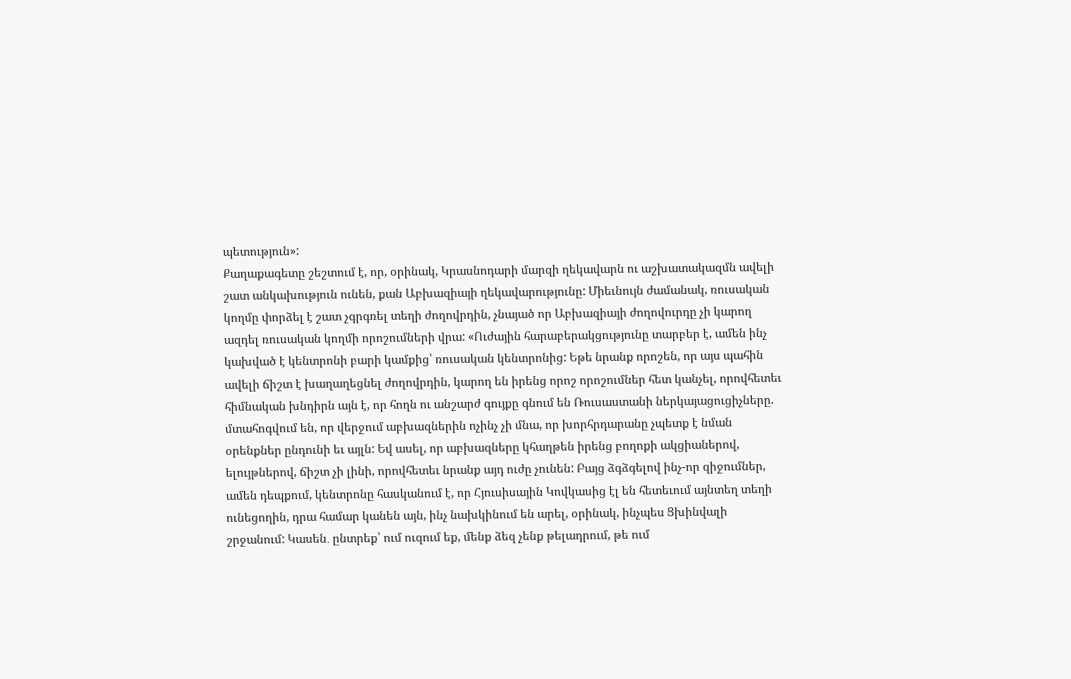պետություն»:
Քաղաքագետը շեշտում է, որ, օրինակ, Կրասնոդարի մարզի ղեկավարն ու աշխատակազմն ավելի շատ անկախություն ունեն, քան Աբխազիայի ղեկավարությունը: Միեւնույն ժամանակ, ռուսական կողմը փորձել է շատ չգրգռել տեղի ժողովրդին, չնայած որ Աբխազիայի ժողովուրդը չի կարող ազդել ռուսական կողմի որոշումների վրա: «Ուժային հարաբերակցությունը տարբեր է, ամեն ինչ կախված է կենտրոնի բարի կամքից՝ ռուսական կենտրոնից: Եթե նրանք որոշեն, որ այս պահին ավելի ճիշտ է խաղաղեցնել ժողովրդին, կարող են իրենց որոշ որոշումներ հետ կանչել, որովհետեւ հիմնական խնդիրն այն է, որ հողն ու անշարժ գույքը գնում են Ռուսաստանի ներկայացուցիչները. մտահոգվում են, որ վերջում աբխազներին ոչինչ չի մնա, որ խորհրդարանը չպետք է նման օրենքներ ընդունի եւ այլն: Եվ ասել, որ աբխազները կհաղթեն իրենց բողոքի ակցիաներով, ելույթներով, ճիշտ չի լինի, որովհետեւ նրանք այդ ուժը չունեն: Բայց ձգձգելով ինչ-որ զիջումներ, ամեն դեպքում, կենտրոնը հասկանում է, որ Հյուսիսային Կովկասից էլ են հետեւում այնտեղ տեղի ունեցողին, դրա համար կանեն այն, ինչ նախկինում են արել, օրինակ, ինչպես Ցխինվալի շրջանում: Կասեն․ ընտրեք՝ ում ուզում եք, մենք ձեզ չենք թելադրում, թե ում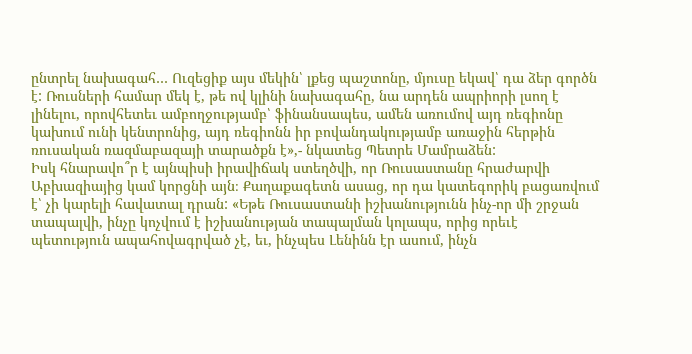ընտրել նախագահ… Ուզեցիք այս մեկին՝ լքեց պաշտոնը, մյուսը եկավ՝ դա ձեր գործն է: Ռուսների համար մեկ է, թե ով կլինի նախագահը, նա արդեն ապրիորի լսող է լինելու, որովհետեւ ամբողջությամբ՝ ֆինանսապես, ամեն առումով այդ ռեգիոնը կախում ունի կենտրոնից, այդ ռեգիոնն իր բովանդակությամբ առաջին հերթին ռուսական ռազմաբազայի տարածքն է»,- նկատեց Պետրե Մամրաձեն:
Իսկ հնարավո՞ր է այնպիսի իրավիճակ ստեղծվի, որ Ռուսաստանը հրաժարվի Աբխազիայից կամ կորցնի այն։ Քաղաքագետն ասաց, որ դա կատեգորիկ բացառվում է՝ չի կարելի հավատալ դրան: «Եթե Ռուսաստանի իշխանությունն ինչ-որ մի շրջան տապալվի, ինչը կոչվում է իշխանության տապալման կոլապս, որից որեւէ պետություն ապահովագրված չէ, եւ, ինչպես Լենինն էր ասում, ինչն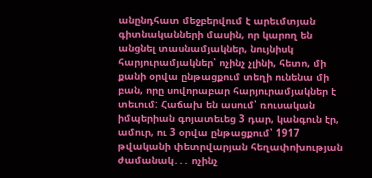անընդհատ մեջբերվում է արեւմտյան գիտնականների մասին, որ կարող են անցնել տասնամյակներ, նույնիսկ հարյուրամյակներ՝ ոչինչ չլինի, հետո, մի քանի օրվա ընթացքում տեղի ունենա մի բան, որը սովորաբար հարյուրամյակներ է տեւում: Հաճախ են ասում՝ ռուսական իմպերիան գոյատեւեց 3 դար, կանգուն էր, ամուր, ու 3 օրվա ընթացքում՝ 1917 թվականի փետրվարյան հեղափոխության ժամանակ․․․ ոչինչ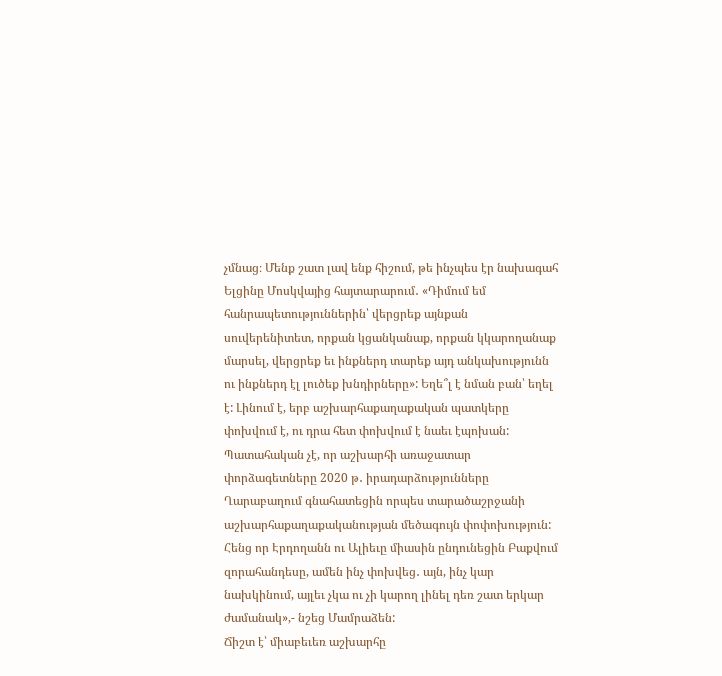չմնաց։ Մենք շատ լավ ենք հիշում, թե ինչպես էր նախագահ Ելցինը Մոսկվայից հայտարարում․ «Դիմում եմ հանրապետություններին՝ վերցրեք այնքան սուվերենիտետ, որքան կցանկանաք, որքան կկարողանաք մարսել, վերցրեք եւ ինքներդ տարեք այդ անկախությունն ու ինքներդ էլ լուծեք խնդիրները»: Եղե՞լ է նման բան՝ եղել է: Լինում է, երբ աշխարհաքաղաքական պատկերը փոխվում է, ու դրա հետ փոխվում է նաեւ էպոխան: Պատահական չէ, որ աշխարհի առաջատար փորձագետները 2020 թ․ իրադարձությունները Ղարաբաղում գնահատեցին որպես տարածաշրջանի աշխարհաքաղաքականության մեծագույն փոփոխություն: Հենց որ Էրդողանն ու Ալիեւը միասին ընդունեցին Բաքվում զորահանդեսը, ամեն ինչ փոխվեց․ այն, ինչ կար նախկինում, այլեւ չկա ու չի կարող լինել դեռ շատ երկար ժամանակ»,- նշեց Մամրաձեն:
Ճիշտ է՝ միաբեւեռ աշխարհը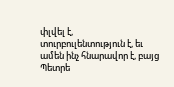փլվել է, տուրբուլենտություն է, եւ ամեն ինչ հնարավոր է, բայց Պետրե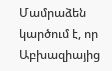Մամրաձեն կարծում է, որ Աբխազիայից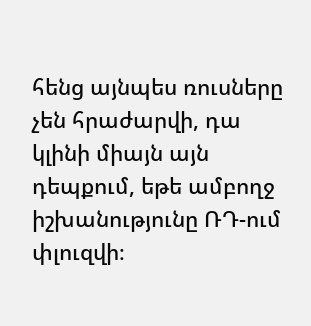հենց այնպես ռուսները չեն հրաժարվի, դա կլինի միայն այն դեպքում, եթե ամբողջ իշխանությունը ՌԴ-ում փլուզվի։